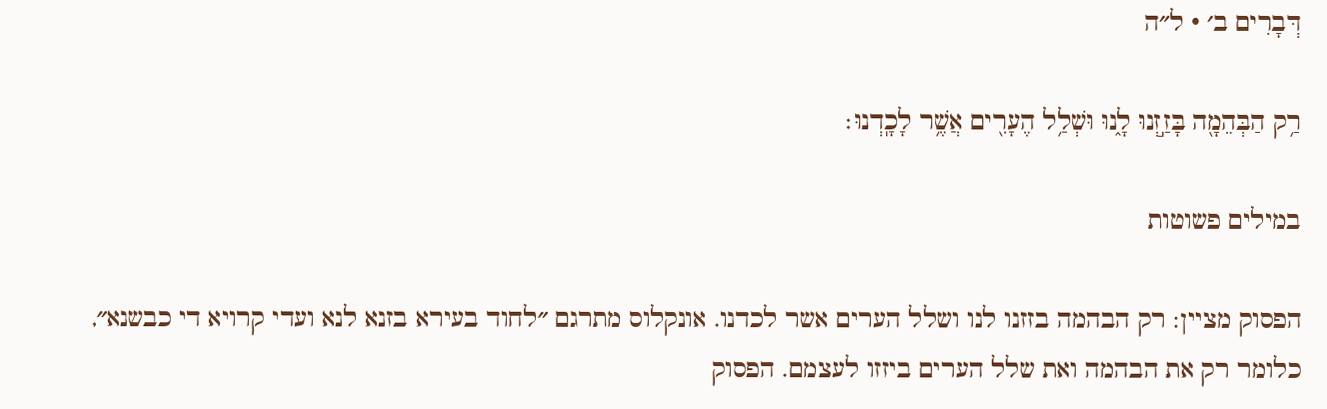דְּבָרִים ב׳ · ל״ה

רַ֥ק הַבְּהֵמָ֖ה בָּזַ֣זְנוּ לָ֑נוּ וּשְׁלַ֥ל הֶעָרִ֖ים אֲשֶׁ֥ר לָכָֽדְנוּ׃

במילים פשוטות

הפסוק מציין: רק הבהמה בזזנו לנו ושלל הערים אשר לכדנו. אונקלוס מתרגם ״לחוד בעירא בזנא לנא ועדי קרויא די כבשנא״, כלומר רק את הבהמה ואת שלל הערים ביזזו לעצמם. הפסוק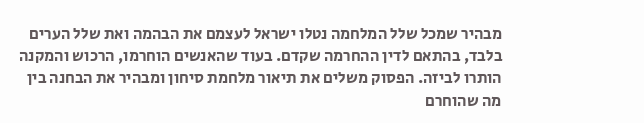מבהיר שמכל שלל המלחמה נטלו ישראל לעצמם את הבהמה ואת שלל הערים בלבד, בהתאם לדין ההחרמה שקדם. בעוד שהאנשים הוחרמו, הרכוש והמקנה הותרו לביזה. הפסוק משלים את תיאור מלחמת סיחון ומבהיר את הבחנה בין מה שהוחרם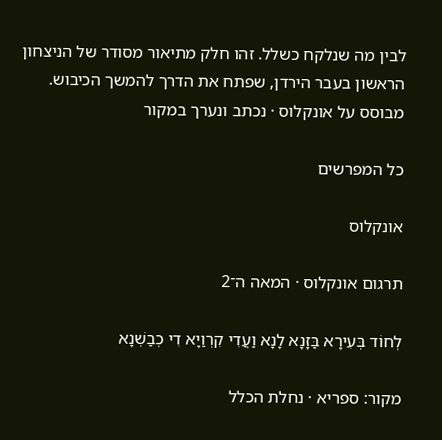לבין מה שנלקח כשלל. זהו חלק מתיאור מסודר של הניצחון הראשון בעבר הירדן, שפתח את הדרך להמשך הכיבוש.
מבוסס על אונקלוס · נכתב ונערך במקור

כל המפרשים

אונקלוס

תרגום אונקלוס · המאה ה־2

לְחוֹד בְּעִירָא בַּזָנָא לָנָא וַעֲדִי קִרְוַיָא דִי כְבַשְׁנָא

מקור: ספריא · נחלת הכלל